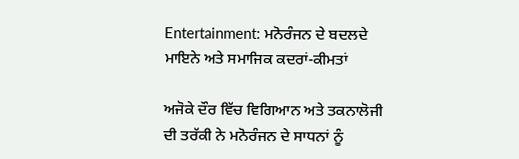Entertainment: ਮਨੋਰੰਜਨ ਦੇ ਬਦਲਦੇ ਮਾਇਨੇ ਅਤੇ ਸਮਾਜਿਕ ਕਦਰਾਂ-ਕੀਮਤਾਂ

ਅਜੋਕੇ ਦੌਰ ਵਿੱਚ ਵਿਗਿਆਨ ਅਤੇ ਤਕਨਾਲੋਜੀ ਦੀ ਤਰੱਕੀ ਨੇ ਮਨੋਰੰਜਨ ਦੇ ਸਾਧਨਾਂ ਨੂੰ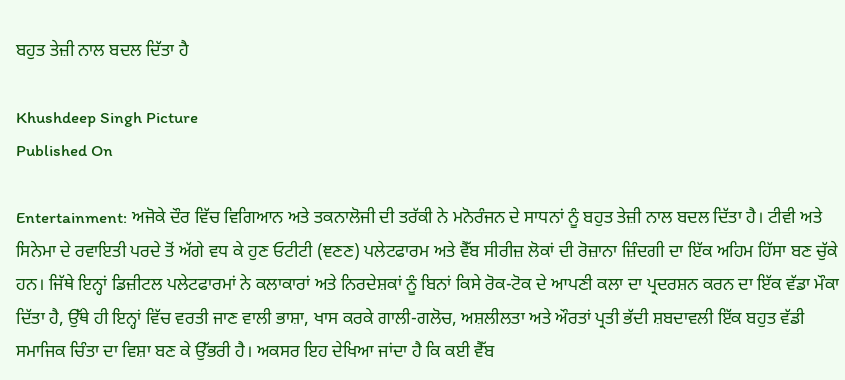ਬਹੁਤ ਤੇਜ਼ੀ ਨਾਲ ਬਦਲ ਦਿੱਤਾ ਹੈ

Khushdeep Singh Picture
Published On

Entertainment: ਅਜੋਕੇ ਦੌਰ ਵਿੱਚ ਵਿਗਿਆਨ ਅਤੇ ਤਕਨਾਲੋਜੀ ਦੀ ਤਰੱਕੀ ਨੇ ਮਨੋਰੰਜਨ ਦੇ ਸਾਧਨਾਂ ਨੂੰ ਬਹੁਤ ਤੇਜ਼ੀ ਨਾਲ ਬਦਲ ਦਿੱਤਾ ਹੈ। ਟੀਵੀ ਅਤੇ ਸਿਨੇਮਾ ਦੇ ਰਵਾਇਤੀ ਪਰਦੇ ਤੋਂ ਅੱਗੇ ਵਧ ਕੇ ਹੁਣ ਓਟੀਟੀ (ਞਣਣ) ਪਲੇਟਫਾਰਮ ਅਤੇ ਵੈੱਬ ਸੀਰੀਜ਼ ਲੋਕਾਂ ਦੀ ਰੋਜ਼ਾਨਾ ਜ਼ਿੰਦਗੀ ਦਾ ਇੱਕ ਅਹਿਮ ਹਿੱਸਾ ਬਣ ਚੁੱਕੇ ਹਨ। ਜਿੱਥੇ ਇਨ੍ਹਾਂ ਡਿਜ਼ੀਟਲ ਪਲੇਟਫਾਰਮਾਂ ਨੇ ਕਲਾਕਾਰਾਂ ਅਤੇ ਨਿਰਦੇਸ਼ਕਾਂ ਨੂੰ ਬਿਨਾਂ ਕਿਸੇ ਰੋਕ-ਟੋਕ ਦੇ ਆਪਣੀ ਕਲਾ ਦਾ ਪ੍ਰਦਰਸ਼ਨ ਕਰਨ ਦਾ ਇੱਕ ਵੱਡਾ ਮੌਕਾ ਦਿੱਤਾ ਹੈ, ਉੱਥੇ ਹੀ ਇਨ੍ਹਾਂ ਵਿੱਚ ਵਰਤੀ ਜਾਣ ਵਾਲੀ ਭਾਸ਼ਾ, ਖਾਸ ਕਰਕੇ ਗਾਲੀ-ਗਲੋਚ, ਅਸ਼ਲੀਲਤਾ ਅਤੇ ਔਰਤਾਂ ਪ੍ਰਤੀ ਭੱਦੀ ਸ਼ਬਦਾਵਲੀ ਇੱਕ ਬਹੁਤ ਵੱਡੀ ਸਮਾਜਿਕ ਚਿੰਤਾ ਦਾ ਵਿਸ਼ਾ ਬਣ ਕੇ ਉੱਭਰੀ ਹੈ। ਅਕਸਰ ਇਹ ਦੇਖਿਆ ਜਾਂਦਾ ਹੈ ਕਿ ਕਈ ਵੈੱਬ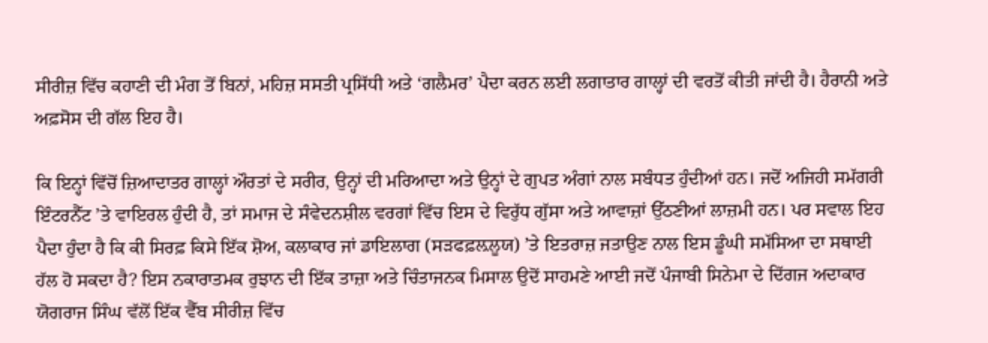ਸੀਰੀਜ਼ ਵਿੱਚ ਕਹਾਣੀ ਦੀ ਮੰਗ ਤੋਂ ਬਿਨਾਂ, ਮਹਿਜ਼ ਸਸਤੀ ਪ੍ਰਸਿੱਧੀ ਅਤੇ ‘ਗਲੈਮਰ’ ਪੈਦਾ ਕਰਨ ਲਈ ਲਗਾਤਾਰ ਗਾਲ੍ਹਾਂ ਦੀ ਵਰਤੋਂ ਕੀਤੀ ਜਾਂਦੀ ਹੈ। ਹੈਰਾਨੀ ਅਤੇ ਅਫ਼ਸੋਸ ਦੀ ਗੱਲ ਇਹ ਹੈ।

ਕਿ ਇਨ੍ਹਾਂ ਵਿੱਚੋਂ ਜ਼ਿਆਦਾਤਰ ਗਾਲ੍ਹਾਂ ਔਰਤਾਂ ਦੇ ਸਰੀਰ, ਉਨ੍ਹਾਂ ਦੀ ਮਰਿਆਦਾ ਅਤੇ ਉਨ੍ਹਾਂ ਦੇ ਗੁਪਤ ਅੰਗਾਂ ਨਾਲ ਸਬੰਧਤ ਹੁੰਦੀਆਂ ਹਨ। ਜਦੋਂ ਅਜਿਹੀ ਸਮੱਗਰੀ ਇੰਟਰਨੈੱਟ ’ਤੇ ਵਾਇਰਲ ਹੁੰਦੀ ਹੈ, ਤਾਂ ਸਮਾਜ ਦੇ ਸੰਵੇਦਨਸ਼ੀਲ ਵਰਗਾਂ ਵਿੱਚ ਇਸ ਦੇ ਵਿਰੁੱਧ ਗੁੱਸਾ ਅਤੇ ਆਵਾਜ਼ਾਂ ਉੱਠਣੀਆਂ ਲਾਜ਼ਮੀ ਹਨ। ਪਰ ਸਵਾਲ ਇਹ ਪੈਦਾ ਹੁੰਦਾ ਹੈ ਕਿ ਕੀ ਸਿਰਫ਼ ਕਿਸੇ ਇੱਕ ਸ਼ੋਅ, ਕਲਾਕਾਰ ਜਾਂ ਡਾਇਲਾਗ (ਸੜਫਫ਼ਲ਼ਲੂਯ) ’ਤੇ ਇਤਰਾਜ਼ ਜਤਾਉਣ ਨਾਲ ਇਸ ਡੂੰਘੀ ਸਮੱਸਿਆ ਦਾ ਸਥਾਈ ਹੱਲ ਹੋ ਸਕਦਾ ਹੈ? ਇਸ ਨਕਾਰਾਤਮਕ ਰੁਝਾਨ ਦੀ ਇੱਕ ਤਾਜ਼ਾ ਅਤੇ ਚਿੰਤਾਜਨਕ ਮਿਸਾਲ ਉਦੋਂ ਸਾਹਮਣੇ ਆਈ ਜਦੋਂ ਪੰਜਾਬੀ ਸਿਨੇਮਾ ਦੇ ਦਿੱਗਜ ਅਦਾਕਾਰ ਯੋਗਰਾਜ ਸਿੰਘ ਵੱਲੋਂ ਇੱਕ ਵੈੱਬ ਸੀਰੀਜ਼ ਵਿੱਚ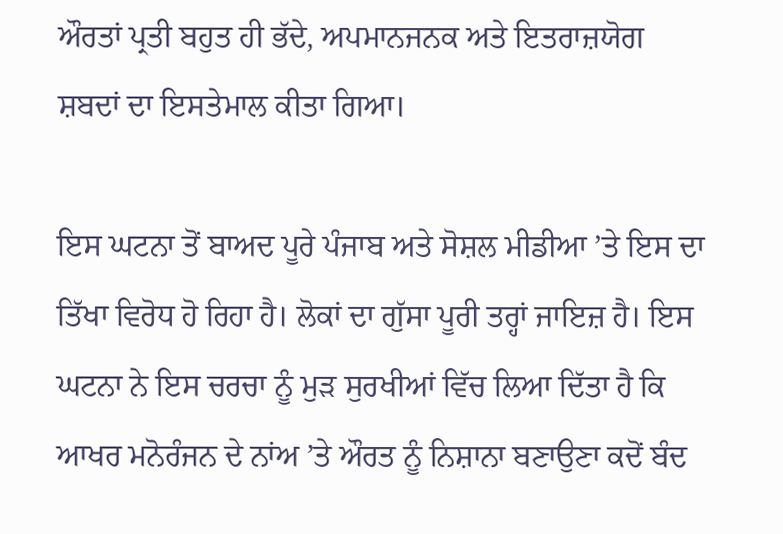ਔਰਤਾਂ ਪ੍ਰਤੀ ਬਹੁਤ ਹੀ ਭੱਦੇ, ਅਪਮਾਨਜਨਕ ਅਤੇ ਇਤਰਾਜ਼ਯੋਗ ਸ਼ਬਦਾਂ ਦਾ ਇਸਤੇਮਾਲ ਕੀਤਾ ਗਿਆ।

ਇਸ ਘਟਨਾ ਤੋਂ ਬਾਅਦ ਪੂਰੇ ਪੰਜਾਬ ਅਤੇ ਸੋਸ਼ਲ ਮੀਡੀਆ ’ਤੇ ਇਸ ਦਾ ਤਿੱਖਾ ਵਿਰੋਧ ਹੋ ਰਿਹਾ ਹੈ। ਲੋਕਾਂ ਦਾ ਗੁੱਸਾ ਪੂਰੀ ਤਰ੍ਹਾਂ ਜਾਇਜ਼ ਹੈ। ਇਸ ਘਟਨਾ ਨੇ ਇਸ ਚਰਚਾ ਨੂੰ ਮੁੜ ਸੁਰਖੀਆਂ ਵਿੱਚ ਲਿਆ ਦਿੱਤਾ ਹੈ ਕਿ ਆਖਰ ਮਨੋਰੰਜਨ ਦੇ ਨਾਂਅ ’ਤੇ ਔਰਤ ਨੂੰ ਨਿਸ਼ਾਨਾ ਬਣਾਉਣਾ ਕਦੋਂ ਬੰਦ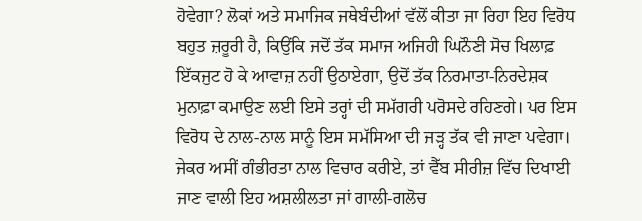ਹੋਵੇਗਾ? ਲੋਕਾਂ ਅਤੇ ਸਮਾਜਿਕ ਜਥੇਬੰਦੀਆਂ ਵੱਲੋਂ ਕੀਤਾ ਜਾ ਰਿਹਾ ਇਹ ਵਿਰੋਧ ਬਹੁਤ ਜ਼ਰੂਰੀ ਹੈ, ਕਿਉਂਕਿ ਜਦੋਂ ਤੱਕ ਸਮਾਜ ਅਜਿਹੀ ਘਿਨੌਣੀ ਸੋਚ ਖਿਲਾਫ਼ ਇੱਕਜੁਟ ਹੋ ਕੇ ਆਵਾਜ਼ ਨਹੀਂ ਉਠਾਏਗਾ, ਉਦੋਂ ਤੱਕ ਨਿਰਮਾਤਾ-ਨਿਰਦੇਸ਼ਕ ਮੁਨਾਫ਼ਾ ਕਮਾਉਣ ਲਈ ਇਸੇ ਤਰ੍ਹਾਂ ਦੀ ਸਮੱਗਰੀ ਪਰੋਸਦੇ ਰਹਿਣਗੇ। ਪਰ ਇਸ ਵਿਰੋਧ ਦੇ ਨਾਲ-ਨਾਲ ਸਾਨੂੰ ਇਸ ਸਮੱਸਿਆ ਦੀ ਜੜ੍ਹ ਤੱਕ ਵੀ ਜਾਣਾ ਪਵੇਗਾ। ਜੇਕਰ ਅਸੀਂ ਗੰਭੀਰਤਾ ਨਾਲ ਵਿਚਾਰ ਕਰੀਏ, ਤਾਂ ਵੈੱਬ ਸੀਰੀਜ਼ ਵਿੱਚ ਦਿਖਾਈ ਜਾਣ ਵਾਲੀ ਇਹ ਅਸ਼ਲੀਲਤਾ ਜਾਂ ਗਾਲੀ-ਗਲੋਚ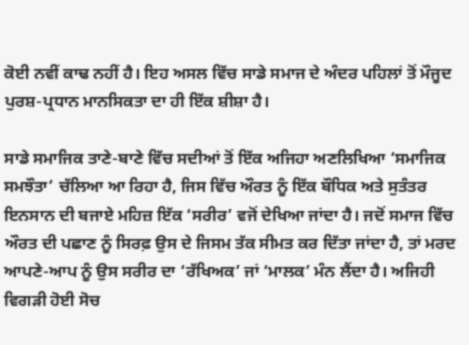ਕੋਈ ਨਵੀਂ ਕਾਢ ਨਹੀਂ ਹੈ। ਇਹ ਅਸਲ ਵਿੱਚ ਸਾਡੇ ਸਮਾਜ ਦੇ ਅੰਦਰ ਪਹਿਲਾਂ ਤੋਂ ਮੌਜੂਦ ਪੁਰਸ਼-ਪ੍ਰਧਾਨ ਮਾਨਸਿਕਤਾ ਦਾ ਹੀ ਇੱਕ ਸ਼ੀਸ਼ਾ ਹੈ।

ਸਾਡੇ ਸਮਾਜਿਕ ਤਾਣੇ-ਬਾਣੇ ਵਿੱਚ ਸਦੀਆਂ ਤੋਂ ਇੱਕ ਅਜਿਹਾ ਅਣਲਿਖਿਆ ‘ਸਮਾਜਿਕ ਸਮਝੌਤਾ’ ਚੱਲਿਆ ਆ ਰਿਹਾ ਹੈ, ਜਿਸ ਵਿੱਚ ਔਰਤ ਨੂੰ ਇੱਕ ਬੌਧਿਕ ਅਤੇ ਸੁਤੰਤਰ ਇਨਸਾਨ ਦੀ ਬਜਾਏ ਮਹਿਜ਼ ਇੱਕ ‘ਸਰੀਰ’ ਵਜੋਂ ਦੇਖਿਆ ਜਾਂਦਾ ਹੈ। ਜਦੋਂ ਸਮਾਜ ਵਿੱਚ ਔਰਤ ਦੀ ਪਛਾਣ ਨੂੰ ਸਿਰਫ਼ ਉਸ ਦੇ ਜਿਸਮ ਤੱਕ ਸੀਮਤ ਕਰ ਦਿੱਤਾ ਜਾਂਦਾ ਹੈ, ਤਾਂ ਮਰਦ ਆਪਣੇ-ਆਪ ਨੂੰ ਉਸ ਸਰੀਰ ਦਾ ‘ਰੱਖਿਅਕ’ ਜਾਂ ‘ਮਾਲਕ’ ਮੰਨ ਲੈਂਦਾ ਹੈ। ਅਜਿਹੀ ਵਿਗੜੀ ਹੋਈ ਸੋਚ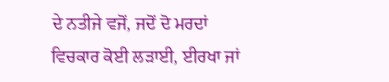ਦੇ ਨਤੀਜੇ ਵਜੋਂ, ਜਦੋਂ ਦੋ ਮਰਦਾਂ ਵਿਚਕਾਰ ਕੋਈ ਲੜਾਈ, ਈਰਖਾ ਜਾਂ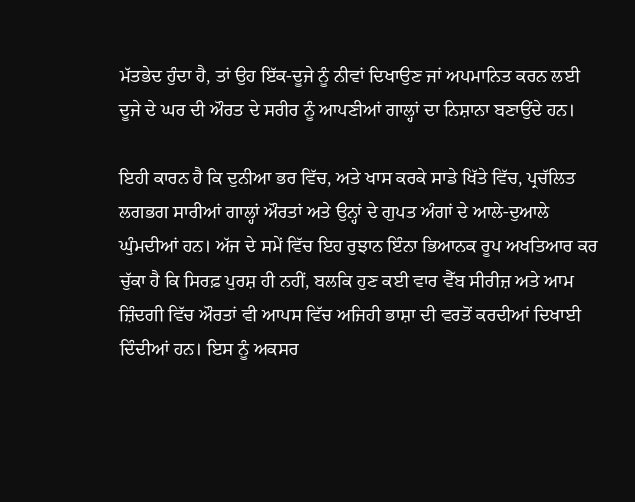ਮੱਤਭੇਦ ਹੁੰਦਾ ਹੈ, ਤਾਂ ਉਹ ਇੱਕ-ਦੂਜੇ ਨੂੰ ਨੀਵਾਂ ਦਿਖਾਉਣ ਜਾਂ ਅਪਮਾਨਿਤ ਕਰਨ ਲਈ ਦੂਜੇ ਦੇ ਘਰ ਦੀ ਔਰਤ ਦੇ ਸਰੀਰ ਨੂੰ ਆਪਣੀਆਂ ਗਾਲ੍ਹਾਂ ਦਾ ਨਿਸ਼ਾਨਾ ਬਣਾਉਂਦੇ ਹਨ।

ਇਹੀ ਕਾਰਨ ਹੈ ਕਿ ਦੁਨੀਆ ਭਰ ਵਿੱਚ, ਅਤੇ ਖਾਸ ਕਰਕੇ ਸਾਡੇ ਖਿੱਤੇ ਵਿੱਚ, ਪ੍ਰਚੱਲਿਤ ਲਗਭਗ ਸਾਰੀਆਂ ਗਾਲ੍ਹਾਂ ਔਰਤਾਂ ਅਤੇ ਉਨ੍ਹਾਂ ਦੇ ਗੁਪਤ ਅੰਗਾਂ ਦੇ ਆਲੇ-ਦੁਆਲੇ ਘੁੰਮਦੀਆਂ ਹਨ। ਅੱਜ ਦੇ ਸਮੇਂ ਵਿੱਚ ਇਹ ਰੁਝਾਨ ਇੰਨਾ ਭਿਆਨਕ ਰੂਪ ਅਖਤਿਆਰ ਕਰ ਚੁੱਕਾ ਹੈ ਕਿ ਸਿਰਫ਼ ਪੁਰਸ਼ ਹੀ ਨਹੀਂ, ਬਲਕਿ ਹੁਣ ਕਈ ਵਾਰ ਵੈੱਬ ਸੀਰੀਜ਼ ਅਤੇ ਆਮ ਜ਼ਿੰਦਗੀ ਵਿੱਚ ਔਰਤਾਂ ਵੀ ਆਪਸ ਵਿੱਚ ਅਜਿਹੀ ਭਾਸ਼ਾ ਦੀ ਵਰਤੋਂ ਕਰਦੀਆਂ ਦਿਖਾਈ ਦਿੰਦੀਆਂ ਹਨ। ਇਸ ਨੂੰ ਅਕਸਰ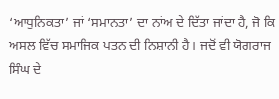‘ਆਧੁਨਿਕਤਾ’ ਜਾਂ ‘ਸਮਾਨਤਾ’ ਦਾ ਨਾਂਅ ਦੇ ਦਿੱਤਾ ਜਾਂਦਾ ਹੈ, ਜੋ ਕਿ ਅਸਲ ਵਿੱਚ ਸਮਾਜਿਕ ਪਤਨ ਦੀ ਨਿਸ਼ਾਨੀ ਹੈ। ਜਦੋਂ ਵੀ ਯੋਗਰਾਜ ਸਿੰਘ ਦੇ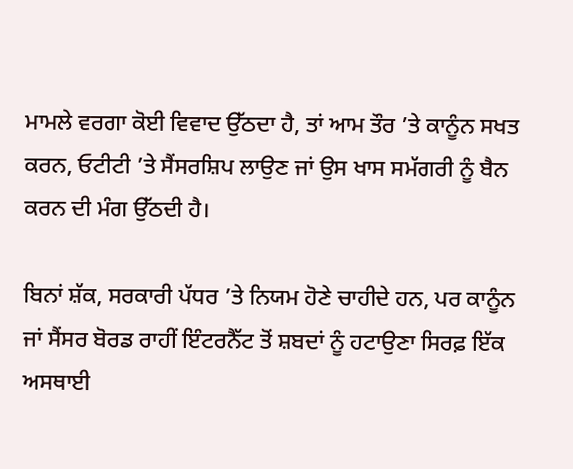ਮਾਮਲੇ ਵਰਗਾ ਕੋਈ ਵਿਵਾਦ ਉੱਠਦਾ ਹੈ, ਤਾਂ ਆਮ ਤੌਰ ’ਤੇ ਕਾਨੂੰਨ ਸਖਤ ਕਰਨ, ਓਟੀਟੀ ’ਤੇ ਸੈਂਸਰਸ਼ਿਪ ਲਾਉਣ ਜਾਂ ਉਸ ਖਾਸ ਸਮੱਗਰੀ ਨੂੰ ਬੈਨ ਕਰਨ ਦੀ ਮੰਗ ਉੱਠਦੀ ਹੈ।

ਬਿਨਾਂ ਸ਼ੱਕ, ਸਰਕਾਰੀ ਪੱਧਰ ’ਤੇ ਨਿਯਮ ਹੋਣੇ ਚਾਹੀਦੇ ਹਨ, ਪਰ ਕਾਨੂੰਨ ਜਾਂ ਸੈਂਸਰ ਬੋਰਡ ਰਾਹੀਂ ਇੰਟਰਨੈੱਟ ਤੋਂ ਸ਼ਬਦਾਂ ਨੂੰ ਹਟਾਉਣਾ ਸਿਰਫ਼ ਇੱਕ ਅਸਥਾਈ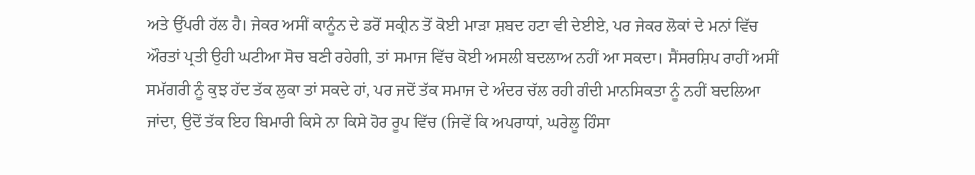ਅਤੇ ਉੱਪਰੀ ਹੱਲ ਹੈ। ਜੇਕਰ ਅਸੀਂ ਕਾਨੂੰਨ ਦੇ ਡਰੋਂ ਸਕ੍ਰੀਨ ਤੋਂ ਕੋਈ ਮਾੜਾ ਸ਼ਬਦ ਹਟਾ ਵੀ ਦੇਈਏ, ਪਰ ਜੇਕਰ ਲੋਕਾਂ ਦੇ ਮਨਾਂ ਵਿੱਚ ਔਰਤਾਂ ਪ੍ਰਤੀ ਉਹੀ ਘਟੀਆ ਸੋਚ ਬਣੀ ਰਹੇਗੀ, ਤਾਂ ਸਮਾਜ ਵਿੱਚ ਕੋਈ ਅਸਲੀ ਬਦਲਾਅ ਨਹੀਂ ਆ ਸਕਦਾ। ਸੈਂਸਰਸ਼ਿਪ ਰਾਹੀਂ ਅਸੀਂ ਸਮੱਗਰੀ ਨੂੰ ਕੁਝ ਹੱਦ ਤੱਕ ਲੁਕਾ ਤਾਂ ਸਕਦੇ ਹਾਂ, ਪਰ ਜਦੋਂ ਤੱਕ ਸਮਾਜ ਦੇ ਅੰਦਰ ਚੱਲ ਰਹੀ ਗੰਦੀ ਮਾਨਸਿਕਤਾ ਨੂੰ ਨਹੀਂ ਬਦਲਿਆ ਜਾਂਦਾ, ਉਦੋਂ ਤੱਕ ਇਹ ਬਿਮਾਰੀ ਕਿਸੇ ਨਾ ਕਿਸੇ ਹੋਰ ਰੂਪ ਵਿੱਚ (ਜਿਵੇਂ ਕਿ ਅਪਰਾਧਾਂ, ਘਰੇਲੂ ਹਿੰਸਾ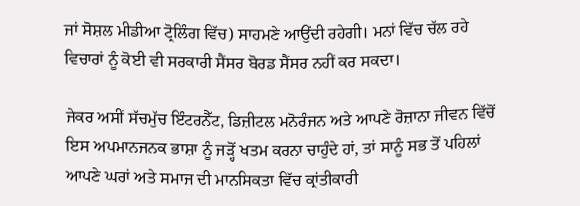ਜਾਂ ਸੋਸ਼ਲ ਮੀਡੀਆ ਟ੍ਰੋਲਿੰਗ ਵਿੱਚ) ਸਾਹਮਣੇ ਆਉਂਦੀ ਰਹੇਗੀ। ਮਨਾਂ ਵਿੱਚ ਚੱਲ ਰਹੇ ਵਿਚਾਰਾਂ ਨੂੰ ਕੋਈ ਵੀ ਸਰਕਾਰੀ ਸੈਂਸਰ ਬੋਰਡ ਸੈਂਸਰ ਨਹੀਂ ਕਰ ਸਕਦਾ।

ਜੇਕਰ ਅਸੀਂ ਸੱਚਮੁੱਚ ਇੰਟਰਨੈੱਟ, ਡਿਜ਼ੀਟਲ ਮਨੋਰੰਜਨ ਅਤੇ ਆਪਣੇ ਰੋਜ਼ਾਨਾ ਜੀਵਨ ਵਿੱਚੋਂ ਇਸ ਅਪਮਾਨਜਨਕ ਭਾਸ਼ਾ ਨੂੰ ਜੜ੍ਹੋਂ ਖਤਮ ਕਰਨਾ ਚਾਹੁੰਦੇ ਹਾਂ, ਤਾਂ ਸਾਨੂੰ ਸਭ ਤੋਂ ਪਹਿਲਾਂ ਆਪਣੇ ਘਰਾਂ ਅਤੇ ਸਮਾਜ ਦੀ ਮਾਨਸਿਕਤਾ ਵਿੱਚ ਕ੍ਰਾਂਤੀਕਾਰੀ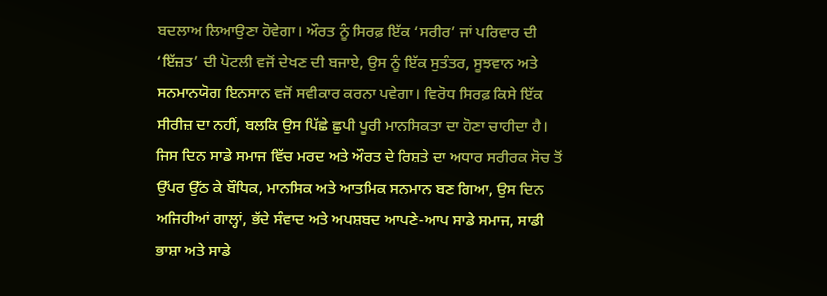ਬਦਲਾਅ ਲਿਆਉਣਾ ਹੋਵੇਗਾ। ਔਰਤ ਨੂੰ ਸਿਰਫ਼ ਇੱਕ ‘ਸਰੀਰ’ ਜਾਂ ਪਰਿਵਾਰ ਦੀ ‘ਇੱਜ਼ਤ’ ਦੀ ਪੋਟਲੀ ਵਜੋਂ ਦੇਖਣ ਦੀ ਬਜਾਏ, ਉਸ ਨੂੰ ਇੱਕ ਸੁਤੰਤਰ, ਸੂਝਵਾਨ ਅਤੇ ਸਨਮਾਨਯੋਗ ਇਨਸਾਨ ਵਜੋਂ ਸਵੀਕਾਰ ਕਰਨਾ ਪਵੇਗਾ। ਵਿਰੋਧ ਸਿਰਫ਼ ਕਿਸੇ ਇੱਕ ਸੀਰੀਜ਼ ਦਾ ਨਹੀਂ, ਬਲਕਿ ਉਸ ਪਿੱਛੇ ਛੁਪੀ ਪੂਰੀ ਮਾਨਸਿਕਤਾ ਦਾ ਹੋਣਾ ਚਾਹੀਦਾ ਹੈ। ਜਿਸ ਦਿਨ ਸਾਡੇ ਸਮਾਜ ਵਿੱਚ ਮਰਦ ਅਤੇ ਔਰਤ ਦੇ ਰਿਸ਼ਤੇ ਦਾ ਅਧਾਰ ਸਰੀਰਕ ਸੋਚ ਤੋਂ ਉੱਪਰ ਉੱਠ ਕੇ ਬੌਧਿਕ, ਮਾਨਸਿਕ ਅਤੇ ਆਤਮਿਕ ਸਨਮਾਨ ਬਣ ਗਿਆ, ਉਸ ਦਿਨ ਅਜਿਹੀਆਂ ਗਾਲ੍ਹਾਂ, ਭੱਦੇ ਸੰਵਾਦ ਅਤੇ ਅਪਸ਼ਬਦ ਆਪਣੇ-ਆਪ ਸਾਡੇ ਸਮਾਜ, ਸਾਡੀ ਭਾਸ਼ਾ ਅਤੇ ਸਾਡੇ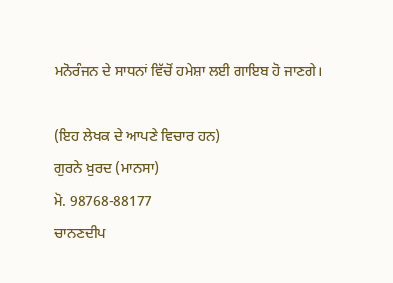ਮਨੋਰੰਜਨ ਦੇ ਸਾਧਨਾਂ ਵਿੱਚੋਂ ਹਮੇਸ਼ਾ ਲਈ ਗਾਇਬ ਹੋ ਜਾਣਗੇ।

(ਇਹ ਲੇਖਕ ਦੇ ਆਪਣੇ ਵਿਚਾਰ ਹਨ)
ਗੁਰਨੇ ਖ਼ੁਰਦ (ਮਾਨਸਾ)
ਮੋ. 98768-88177
ਚਾਨਣਦੀਪ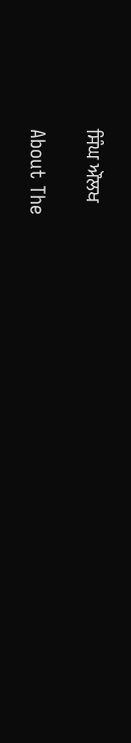ਸਿੰਘ ਔਲਖ

About The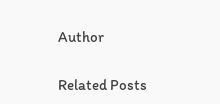Author

Related Posts